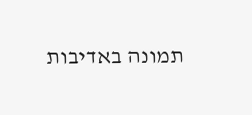תמונה באדיבות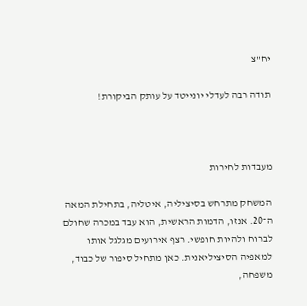יח"צ

תודה רבה לעדלי יונייטד על עותק הביקורת!



מעבדות לחירות

המשחק מתרחש בסיציליה, איטליה, בתחילת המאה ה־20. אנזו, הדמות הראשית, הוא עבד במכרה שחולם לברוח ולהיות חופשי. רצף אירועים מגלגל אותו למאפיה הסיציליאנית. כאן מתחיל סיפור של כבוד, משפחה,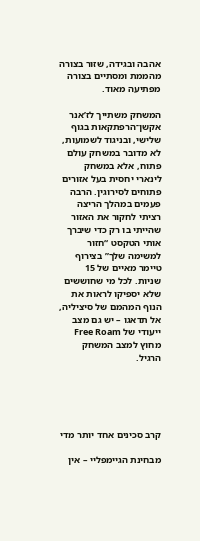אהבה ובגידה, שזור בצורה מהממת ומסתיים בצורה מפתיעה מאוד.

המשחק משתייך לז’אנר אקשן־הרפתקאות בגוף שלישי, ובניגוד לשמועות, לא מדובר במשחק עולם פתוח, אלא במשחק לינארי יחסית בעל אזורים פתוחים לסירוגין. הרבה פעמים במהלך הריצה רציתי לחקור את האזור שהייתי בו רק כדי שיברך אותי הטקסט “חזור למשימה שלך” בצירוף טיימר מאיים של 15 שניות. לכל מי שחוששים שלא יספיקו לראות את הנוף המהמם של סיציליה, אל תדאגו – יש גם מצב ייעודי של Free Roam מחוץ למצב המשחק הרגיל.





קרב סכינים אחד יותר מדי

מבחינת הגיימפליי – אין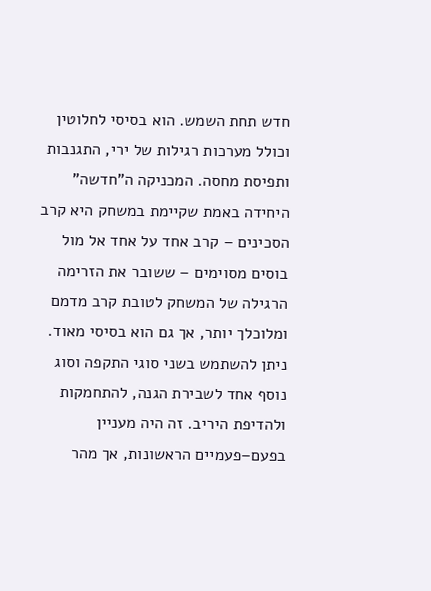חדש תחת השמש. הוא בסיסי לחלוטין וכולל מערכות רגילות של ירי, התגנבות ותפיסת מחסה. המכניקה ה”חדשה” היחידה באמת שקיימת במשחק היא קרב הסכינים – קרב אחד על אחד אל מול בוסים מסוימים – ששובר את הזרימה הרגילה של המשחק לטובת קרב מדמם ומלוכלך יותר, אך גם הוא בסיסי מאוד. ניתן להשתמש בשני סוגי התקפה וסוג נוסף אחד לשבירת הגנה, להתחמקות ולהדיפת היריב. זה היה מעניין בפעם–פעמיים הראשונות, אך מהר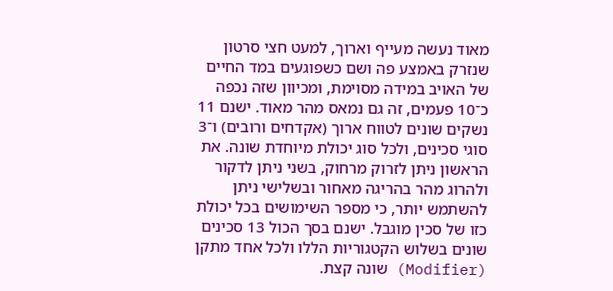מאוד נעשה מעייף וארוך, למעט חצי סרטון שנזרק באמצע פה ושם כשפוגעים במד החיים של האויב במידה מסוימת, ומכיוון שזה נכפה כ־10 פעמים, זה גם נמאס מהר מאוד. ישנם 11 נשקים שונים לטווח ארוך (אקדחים ורובים) ו־3 סוגי סכינים, ולכל סוג יכולת מיוחדת שונה. את הראשון ניתן לזרוק מרחוק, בשני ניתן לדקור ולהרוג מהר בהריגה מאחור ובשלישי ניתן להשתמש יותר, כי מספר השימושים בכל יכולת כזו של סכין מוגבל. ישנם בסך הכול 13 סכינים שונים בשלוש הקטגוריות הללו ולכל אחד מתקן (Modifier) שונה קצת.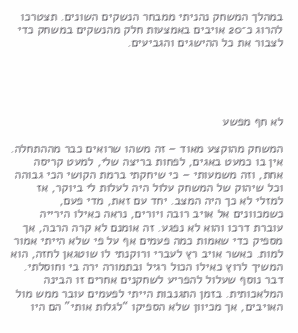במהלך המשחק נהניתי ממבחר הנשקים השונים. תצטרכו להרוג כ־20 אויבים באמצעות חלק מהנשקים במשחק כדי לצבור את כל ההישגים והגביעים.





לא חף מפשע

המשחק מהוקצע מאוד – זה משהו שרואים כבר מההתחלה. אין בו כמעט באגים, לפחות בריצה שלי, למעט קריסה אחת, וזה משמעותי – כי שיחקתי ברמת הקושי הכי גבוהה וכל שיהוק של המשחק עלול היה לעלות לי ביוקר, אז למזלי לא כך היה המצב. יחד עם זאת, מדי פעם, כשמכוונים אל אויב רובה ויורים, נראה כאילו הירייה עוברת דרכו והוא לא נפגע. זה אומנם לא קרה הרבה, אך מספיק כדי שאמות כמה פעמים אף על פי שלא הייתי אמור למות. כאשר אויב רץ לעברי ורוקנתי לו שוטגאן לחזה, הוא המשיך לרוץ כאילו הכול רגיל ובתמורה ירה בי וחוסלתי. דבר נוסף שעלול להפריע לשחקנים אחרים זו הבינה המלאכותית. בזמן התגנבות הייתי לפעמים עובר ממש מול האויבים, אך מכיוון שלא הספיקו “לגלות אותי” הם היו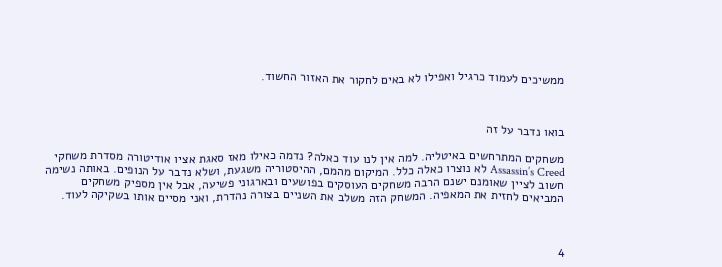ממשיכים לעמוד כרגיל ואפילו לא באים לחקור את האזור החשוד.



בואו נדבר על זה

משחקים המתרחשים באיטליה. למה אין לנו עוד כאלה? נדמה כאילו מאז סאגת אציו אודיטורה מסדרת משחקי Assassin’s Creed לא נוצרו כאלה כלל. המיקום מהמם, ההיסטוריה משגעת, ושלא נדבר על הנופים. באותה נשימה חשוב לציין שאומנם ישנם הרבה משחקים העוסקים בפושעים ובארגוני פשיעה, אבל אין מספיק משחקים המביאים לחזית את המאפיה. המשחק הזה משלב את השניים בצורה נהדרת, ואני מסיים אותו בשקיקה לעוד.



4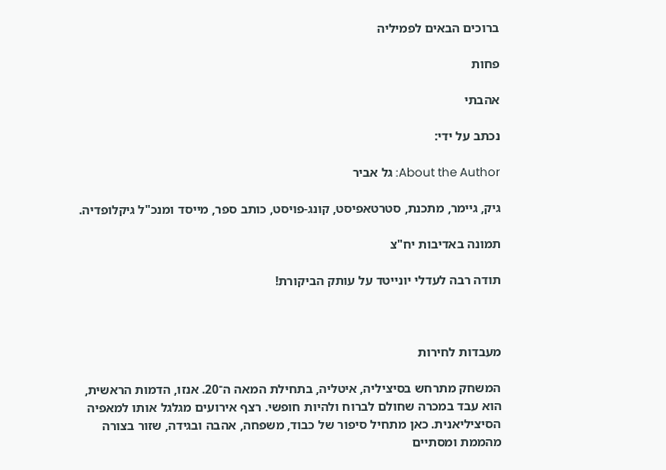ברוכים הבאים לפמיליה

פחות

אהבתי

נכתב על ידי:

About the Author: גל אביר

גיק, גיימר, מתכנת, סטרטאפיסט, קונג-פויסט, כותב ספר, מייסד ומנכ"ל גיקלופדיה.

תמונה באדיבות יח"צ

תודה רבה לעדלי יונייטד על עותק הביקורת!



מעבדות לחירות

המשחק מתרחש בסיציליה, איטליה, בתחילת המאה ה־20. אנזו, הדמות הראשית, הוא עבד במכרה שחולם לברוח ולהיות חופשי. רצף אירועים מגלגל אותו למאפיה הסיציליאנית. כאן מתחיל סיפור של כבוד, משפחה, אהבה ובגידה, שזור בצורה מהממת ומסתיים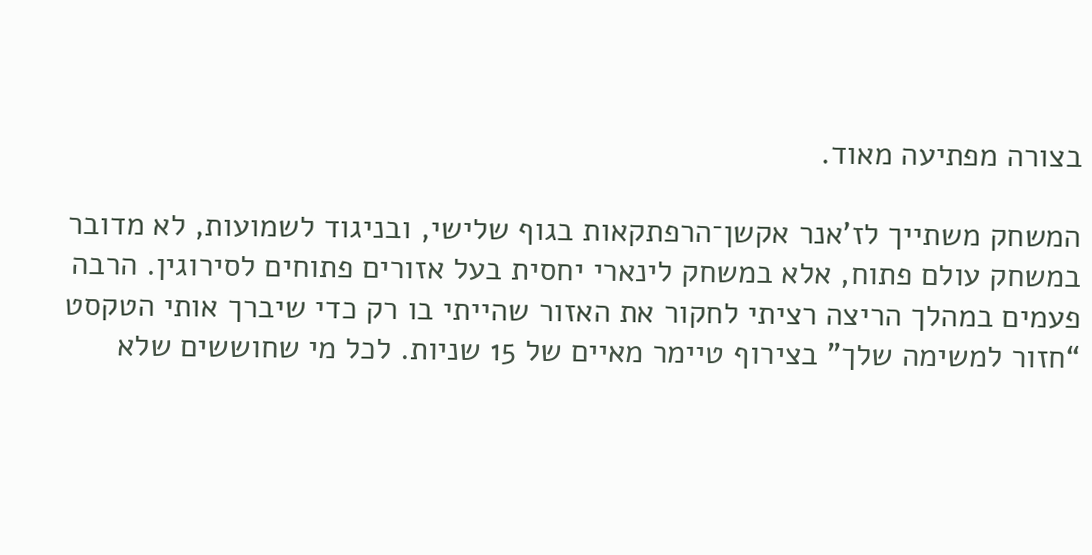בצורה מפתיעה מאוד.

המשחק משתייך לז’אנר אקשן־הרפתקאות בגוף שלישי, ובניגוד לשמועות, לא מדובר במשחק עולם פתוח, אלא במשחק לינארי יחסית בעל אזורים פתוחים לסירוגין. הרבה פעמים במהלך הריצה רציתי לחקור את האזור שהייתי בו רק כדי שיברך אותי הטקסט “חזור למשימה שלך” בצירוף טיימר מאיים של 15 שניות. לכל מי שחוששים שלא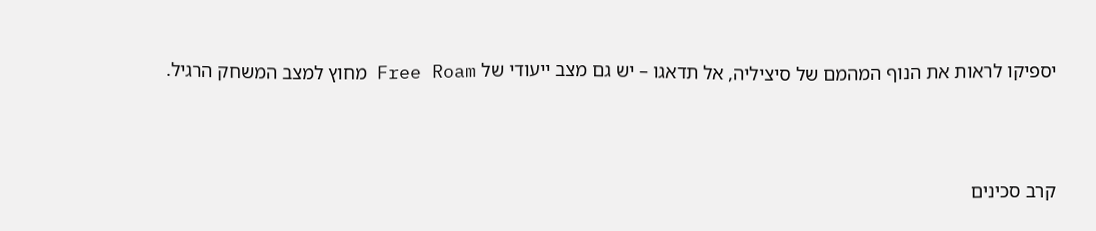יספיקו לראות את הנוף המהמם של סיציליה, אל תדאגו – יש גם מצב ייעודי של Free Roam מחוץ למצב המשחק הרגיל.





קרב סכינים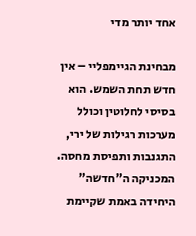אחד יותר מדי

מבחינת הגיימפליי – אין חדש תחת השמש. הוא בסיסי לחלוטין וכולל מערכות רגילות של ירי, התגנבות ותפיסת מחסה. המכניקה ה”חדשה” היחידה באמת שקיימת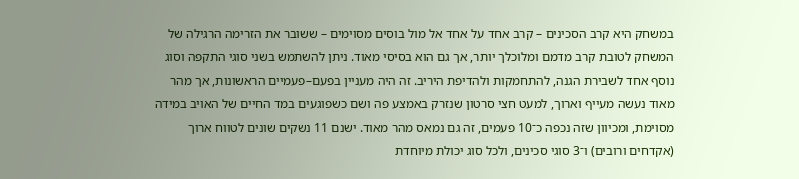במשחק היא קרב הסכינים – קרב אחד על אחד אל מול בוסים מסוימים – ששובר את הזרימה הרגילה של המשחק לטובת קרב מדמם ומלוכלך יותר, אך גם הוא בסיסי מאוד. ניתן להשתמש בשני סוגי התקפה וסוג נוסף אחד לשבירת הגנה, להתחמקות ולהדיפת היריב. זה היה מעניין בפעם–פעמיים הראשונות, אך מהר מאוד נעשה מעייף וארוך, למעט חצי סרטון שנזרק באמצע פה ושם כשפוגעים במד החיים של האויב במידה מסוימת, ומכיוון שזה נכפה כ־10 פעמים, זה גם נמאס מהר מאוד. ישנם 11 נשקים שונים לטווח ארוך (אקדחים ורובים) ו־3 סוגי סכינים, ולכל סוג יכולת מיוחדת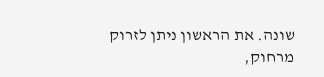שונה. את הראשון ניתן לזרוק מרחוק,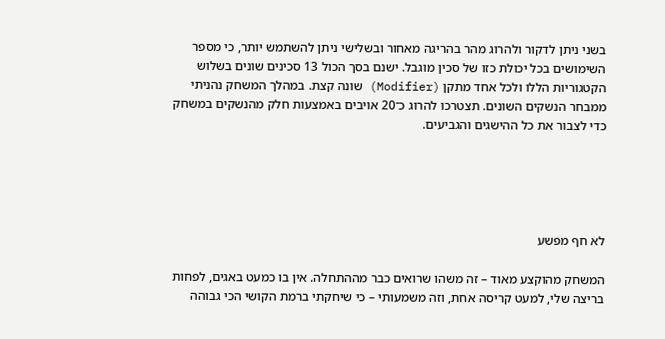בשני ניתן לדקור ולהרוג מהר בהריגה מאחור ובשלישי ניתן להשתמש יותר, כי מספר השימושים בכל יכולת כזו של סכין מוגבל. ישנם בסך הכול 13 סכינים שונים בשלוש הקטגוריות הללו ולכל אחד מתקן (Modifier) שונה קצת. במהלך המשחק נהניתי ממבחר הנשקים השונים. תצטרכו להרוג כ־20 אויבים באמצעות חלק מהנשקים במשחק כדי לצבור את כל ההישגים והגביעים.





לא חף מפשע

המשחק מהוקצע מאוד – זה משהו שרואים כבר מההתחלה. אין בו כמעט באגים, לפחות בריצה שלי, למעט קריסה אחת, וזה משמעותי – כי שיחקתי ברמת הקושי הכי גבוהה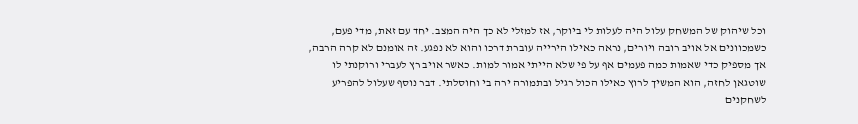וכל שיהוק של המשחק עלול היה לעלות לי ביוקר, אז למזלי לא כך היה המצב. יחד עם זאת, מדי פעם, כשמכוונים אל אויב רובה ויורים, נראה כאילו הירייה עוברת דרכו והוא לא נפגע. זה אומנם לא קרה הרבה, אך מספיק כדי שאמות כמה פעמים אף על פי שלא הייתי אמור למות. כאשר אויב רץ לעברי ורוקנתי לו שוטגאן לחזה, הוא המשיך לרוץ כאילו הכול רגיל ובתמורה ירה בי וחוסלתי. דבר נוסף שעלול להפריע לשחקנים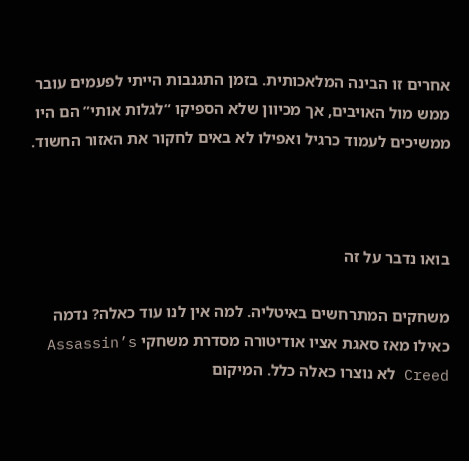אחרים זו הבינה המלאכותית. בזמן התגנבות הייתי לפעמים עובר ממש מול האויבים, אך מכיוון שלא הספיקו “לגלות אותי” הם היו ממשיכים לעמוד כרגיל ואפילו לא באים לחקור את האזור החשוד.



בואו נדבר על זה

משחקים המתרחשים באיטליה. למה אין לנו עוד כאלה? נדמה כאילו מאז סאגת אציו אודיטורה מסדרת משחקי Assassin’s Creed לא נוצרו כאלה כלל. המיקום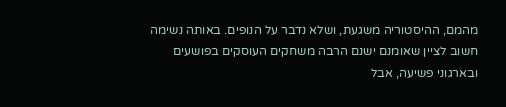מהמם, ההיסטוריה משגעת, ושלא נדבר על הנופים. באותה נשימה חשוב לציין שאומנם ישנם הרבה משחקים העוסקים בפושעים ובארגוני פשיעה, אבל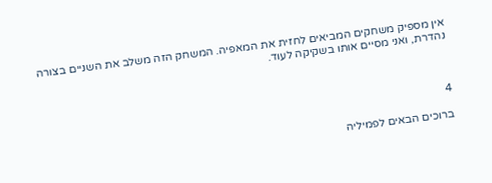אין מספיק משחקים המביאים לחזית את המאפיה. המשחק הזה משלב את השניים בצורה נהדרת, ואני מסיים אותו בשקיקה לעוד.



4

ברוכים הבאים לפמיליה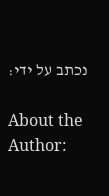נכתב על ידי:

About the Author: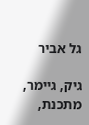גל אביר

גיק, גיימר, מתכנת,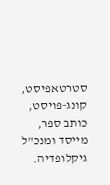סטרטאפיסט, קונג-פויסט, כותב ספר, מייסד ומנכ"ל גיקלופדיה.